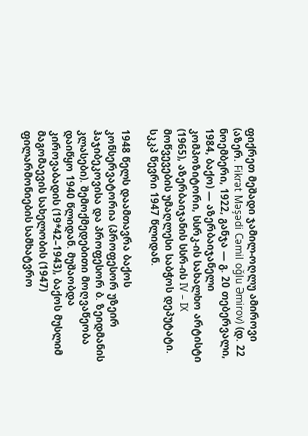ფიქრეთ მეშადი ჯამილ-ოღლუ ამიროვი (აზერ. Fikrət Məşədi Cəmil oğlu Əmirov) (დ. 22 ნოემბერი, 1922, განჯა — გ. 20 თებერვალი, 1984, ბაქო) — აზერბაიჯანელი კომპოზიტორი, სსრკ-ის სახალხო არტისტი (1965), აზერბაიჯანის სსრ-ის IV – IX მოწვევების უმაღლესი საბჭოს დეპუტატი. სკკპ წევრი 1947 წლიდან.

1948 წელს დაამთავრა ბაქოს კონსერვატორია (პროფესორ უზეირ ჰაჯიბეკოვისა და პროფესორ ბ. ზეიდმანის კლასები). შემოქმედებითი მოღვაწეობა დაიწყო 1940 წლიდან. მუშაობდა კიროვაბადის (19*42–1943), ბაქოს მუსლიმ მაგომაევის სახელობის (1947) ფილარმონიების სამხატვრო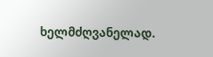ხელმძღვანელად.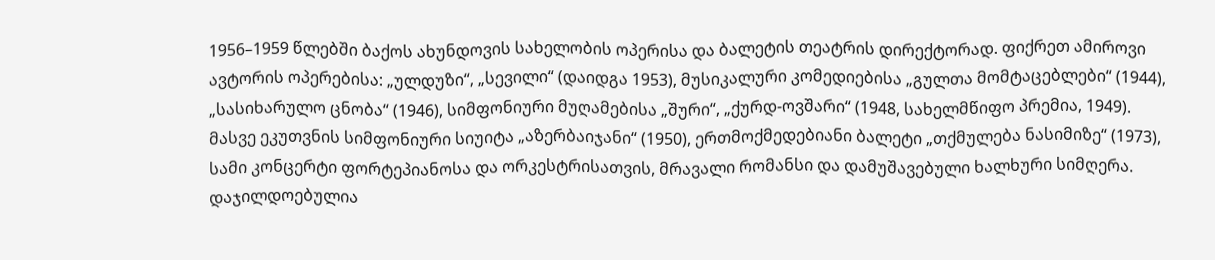1956–1959 წლებში ბაქოს ახუნდოვის სახელობის ოპერისა და ბალეტის თეატრის დირექტორად. ფიქრეთ ამიროვი ავტორის ოპერებისა: „ულდუზი“, „სევილი“ (დაიდგა 1953), მუსიკალური კომედიებისა „გულთა მომტაცებლები“ (1944), „სასიხარულო ცნობა“ (1946), სიმფონიური მუღამებისა „შური“, „ქურდ-ოვშარი“ (1948, სახელმწიფო პრემია, 1949). მასვე ეკუთვნის სიმფონიური სიუიტა „აზერბაიჯანი“ (1950), ერთმოქმედებიანი ბალეტი „თქმულება ნასიმიზე“ (1973), სამი კონცერტი ფორტეპიანოსა და ორკესტრისათვის, მრავალი რომანსი და დამუშავებული ხალხური სიმღერა. დაჯილდოებულია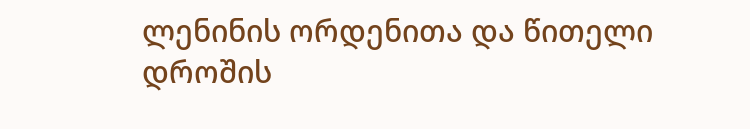ლენინის ორდენითა და წითელი დროშის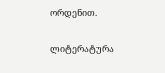ორდენით.

ლიტერატურა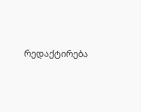რედაქტირება